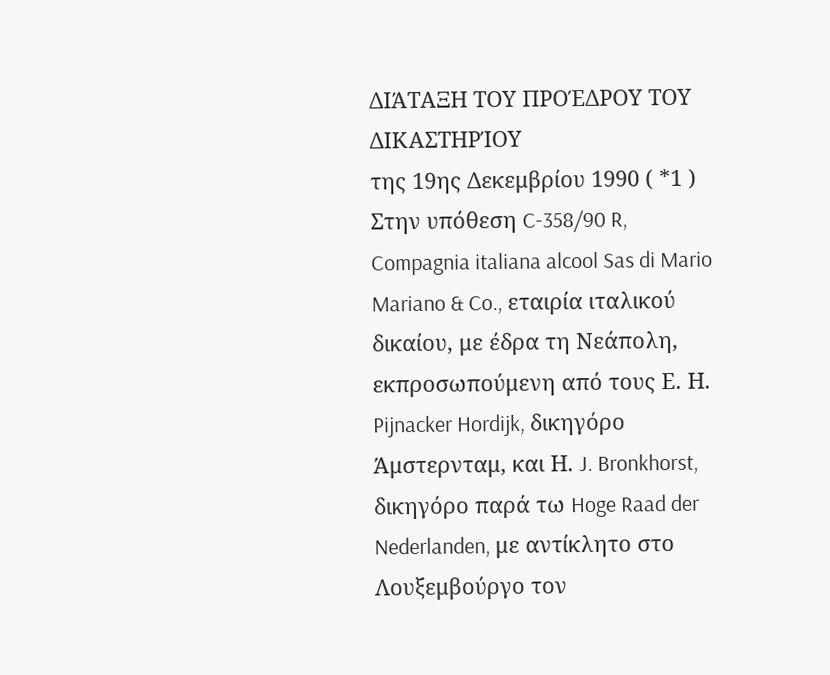ΔΙΆΤΑΞΗ ΤΟΥ ΠΡΟΈΔΡΟΥ ΤΟΥ ΔΙΚΑΣΤΗΡΊΟΥ
της 19ης Δεκεμβρίου 1990 ( *1 )
Στην υπόθεση C-358/90 R,
Compagnia italiana alcool Sas di Mario Mariano & Co., εταιρία ιταλικού δικαίου, με έδρα τη Νεάπολη, εκπροσωπούμενη από τους Ε. Η. Pijnacker Hordijk, δικηγόρο Άμστερνταμ, και Η. J. Bronkhorst, δικηγόρο παρά τω Hoge Raad der Nederlanden, με αντίκλητο στο Λουξεμβούργο τον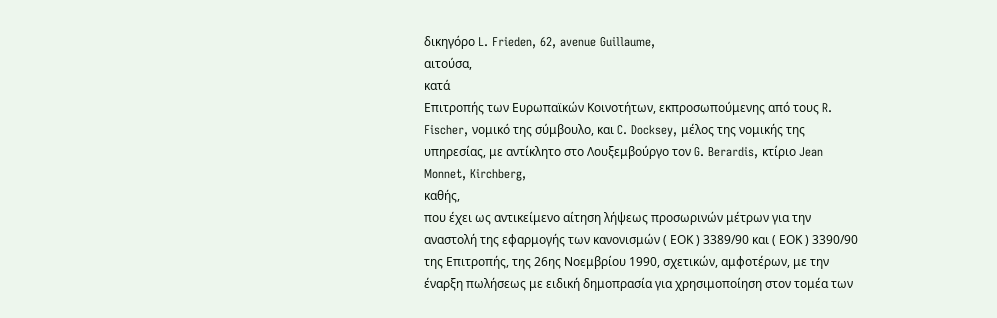δικηγόρο L. Frieden, 62, avenue Guillaume,
αιτούσα,
κατά
Επιτροπής των Ευρωπαϊκών Κοινοτήτων, εκπροσωπούμενης από τους R. Fischer, νομικό της σύμβουλο, και C. Docksey, μέλος της νομικής της υπηρεσίας, με αντίκλητο στο Λουξεμβούργο τον G. Berardis, κτίριο Jean Monnet, Kirchberg,
καθής,
που έχει ως αντικείμενο αίτηση λήψεως προσωρινών μέτρων για την αναστολή της εφαρμογής των κανονισμών ( ΕΟΚ ) 3389/90 και ( ΕΟΚ ) 3390/90 της Επιτροπής, της 26ης Νοεμβρίου 1990, σχετικών, αμφοτέρων, με την έναρξη πωλήσεως με ειδική δημοπρασία για χρησιμοποίηση στον τομέα των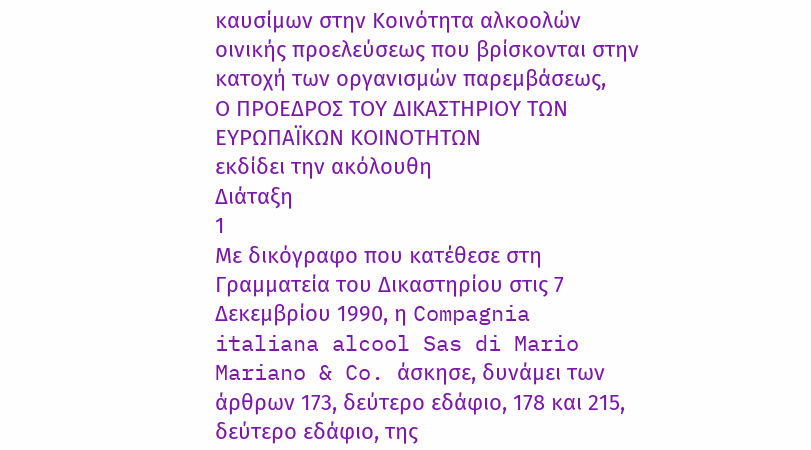καυσίμων στην Κοινότητα αλκοολών οινικής προελεύσεως που βρίσκονται στην κατοχή των οργανισμών παρεμβάσεως,
Ο ΠΡΟΕΔΡΟΣ ΤΟΥ ΔΙΚΑΣΤΗΡΙΟΥ ΤΩΝ ΕΥΡΩΠΑΪΚΩΝ ΚΟΙΝΟΤΗΤΩΝ
εκδίδει την ακόλουθη
Διάταξη
1
Με δικόγραφο που κατέθεσε στη Γραμματεία του Δικαστηρίου στις 7 Δεκεμβρίου 1990, η Compagnia italiana alcool Sas di Mario Mariano & Co. άσκησε, δυνάμει των άρθρων 173, δεύτερο εδάφιο, 178 και 215, δεύτερο εδάφιο, της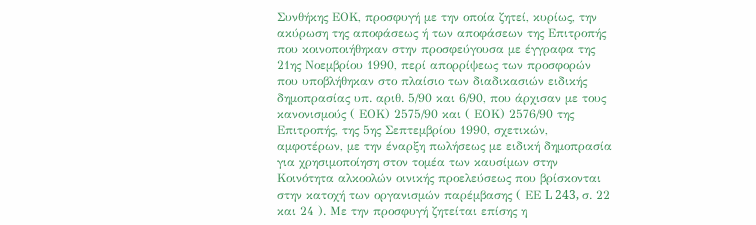Συνθήκης ΕΟΚ, προσφυγή με την οποία ζητεί, κυρίως, την ακύρωση της αποφάσεως ή των αποφάσεων της Επιτροπής που κοινοποιήθηκαν στην προσφεύγουσα με έγγραφα της 21ης Νοεμβρίου 1990, περί απορρίψεως των προσφορών που υποβλήθηκαν στο πλαίσιο των διαδικασιών ειδικής δημοπρασίας υπ. αριθ. 5/90 και 6/90, που άρχισαν με τους κανονισμούς ( ΕΟΚ) 2575/90 και ( ΕΟΚ) 2576/90 της Επιτροπής, της 5ης Σεπτεμβρίου 1990, σχετικών, αμφοτέρων, με την έναρξη πωλήσεως με ειδική δημοπρασία για χρησιμοποίηση στον τομέα των καυσίμων στην Κοινότητα αλκοολών οινικής προελεύσεως που βρίσκονται στην κατοχή των οργανισμών παρέμβασης ( ΕΕ L 243, σ. 22 και 24 ). Με την προσφυγή ζητείται επίσης η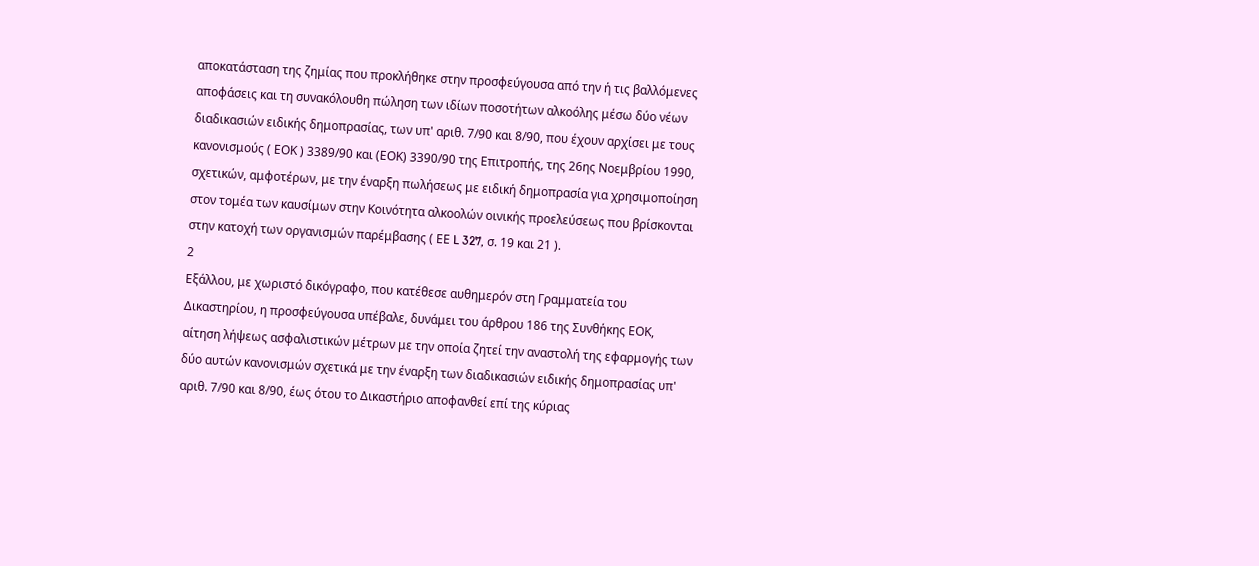αποκατάσταση της ζημίας που προκλήθηκε στην προσφεύγουσα από την ή τις βαλλόμενες αποφάσεις και τη συνακόλουθη πώληση των ιδίων ποσοτήτων αλκοόλης μέσω δύο νέων διαδικασιών ειδικής δημοπρασίας, των υπ' αριθ. 7/90 και 8/90, που έχουν αρχίσει με τους κανονισμούς ( ΕΟΚ ) 3389/90 και (ΕΟΚ) 3390/90 της Επιτροπής, της 26ης Νοεμβρίου 1990, σχετικών, αμφοτέρων, με την έναρξη πωλήσεως με ειδική δημοπρασία για χρησιμοποίηση στον τομέα των καυσίμων στην Κοινότητα αλκοολών οινικής προελεύσεως που βρίσκονται στην κατοχή των οργανισμών παρέμβασης ( ΕΕ L 327, σ. 19 και 21 ).
2
Εξάλλου, με χωριστό δικόγραφο, που κατέθεσε αυθημερόν στη Γραμματεία του Δικαστηρίου, η προσφεύγουσα υπέβαλε, δυνάμει του άρθρου 186 της Συνθήκης ΕΟΚ, αίτηση λήψεως ασφαλιστικών μέτρων με την οποία ζητεί την αναστολή της εφαρμογής των δύο αυτών κανονισμών σχετικά με την έναρξη των διαδικασιών ειδικής δημοπρασίας υπ' αριθ. 7/90 και 8/90, έως ότου το Δικαστήριο αποφανθεί επί της κύριας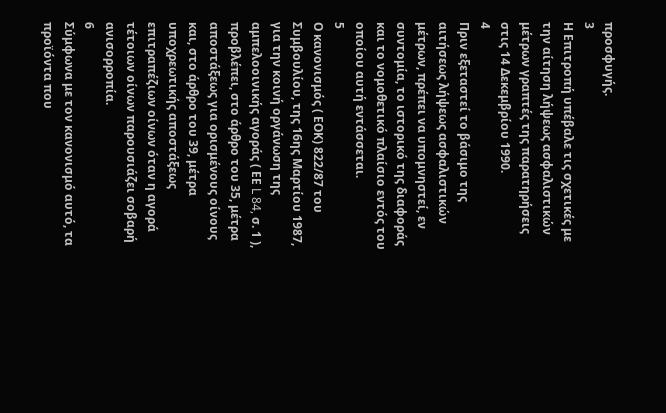προσφυγής.
3
Η Επιτροπή υπέβαλε τις σχετικές με την αίτηση λήψεως ασφαλιστικών μέτρων γραπτές της παρατηρήσεις στις 14 Δεκεμβρίου 1990.
4
Πριν εξεταστεί το βάσιμο της αιτήσεως λήψεως ασφαλιστικών μέτρων, πρέπει να υπομνηστεί, εν συντομία, το ιστορικό της διαφοράς και το νομοθετικό πλαίσιο εντός του οποίου αυτή εντάσσεται.
5
Ο κανονισμός ( ΕΟΚ) 822/87 του Συμβουλίου, της 16ης Μαρτίου 1987, για την κοινή οργάνωση της αμπελοοινικής αγοράς ( ΕΕ L 84, σ. 1 ), προβλέπει, στο άρθρο του 35, μέτρα αποστάξεως για ορισμένους οίνους και, στο άρθρο του 39, μέτρα υποχρεωτικής αποστάξεως επιτραπέζιων οίνων όταν η αγορά τέτοιων οίνων παρουσιάζει σοβαρή ανισορροπία.
6
Σύμφωνα με τον κανονισμό αυτό, τα προϊόντα που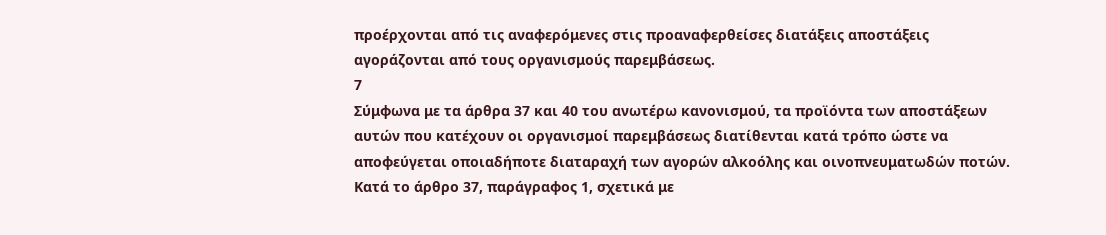προέρχονται από τις αναφερόμενες στις προαναφερθείσες διατάξεις αποστάξεις αγοράζονται από τους οργανισμούς παρεμβάσεως.
7
Σύμφωνα με τα άρθρα 37 και 40 του ανωτέρω κανονισμού, τα προϊόντα των αποστάξεων αυτών που κατέχουν οι οργανισμοί παρεμβάσεως διατίθενται κατά τρόπο ώστε να αποφεύγεται οποιαδήποτε διαταραχή των αγορών αλκοόλης και οινοπνευματωδών ποτών. Κατά το άρθρο 37, παράγραφος 1, σχετικά με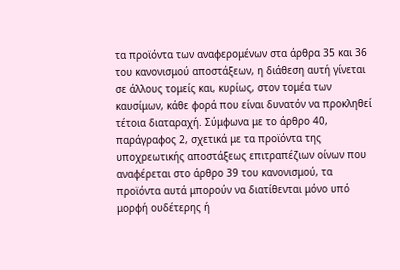τα προϊόντα των αναφερομένων στα άρθρα 35 και 36 του κανονισμού αποστάξεων, η διάθεση αυτή γίνεται σε άλλους τομείς και, κυρίως, στον τομέα των καυσίμων, κάθε φορά που είναι δυνατόν να προκληθεί τέτοια διαταραχή. Σύμφωνα με το άρθρο 40, παράγραφος 2, σχετικά με τα προϊόντα της υποχρεωτικής αποστάξεως επιτραπέζιων οίνων που αναφέρεται στο άρθρο 39 του κανονισμού, τα προϊόντα αυτά μπορούν να διατίθενται μόνο υπό μορφή ουδέτερης ή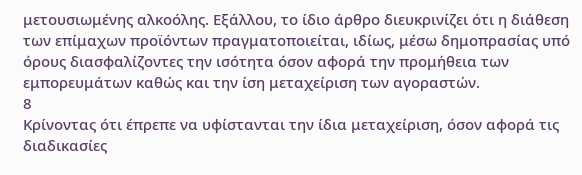μετουσιωμένης αλκοόλης. Εξάλλου, το ίδιο άρθρο διευκρινίζει ότι η διάθεση των επίμαχων προϊόντων πραγματοποιείται, ιδίως, μέσω δημοπρασίας υπό όρους διασφαλίζοντες την ισότητα όσον αφορά την προμήθεια των εμπορευμάτων καθώς και την ίση μεταχείριση των αγοραστών.
8
Κρίνοντας ότι έπρεπε να υφίστανται την ίδια μεταχείριση, όσον αφορά τις διαδικασίες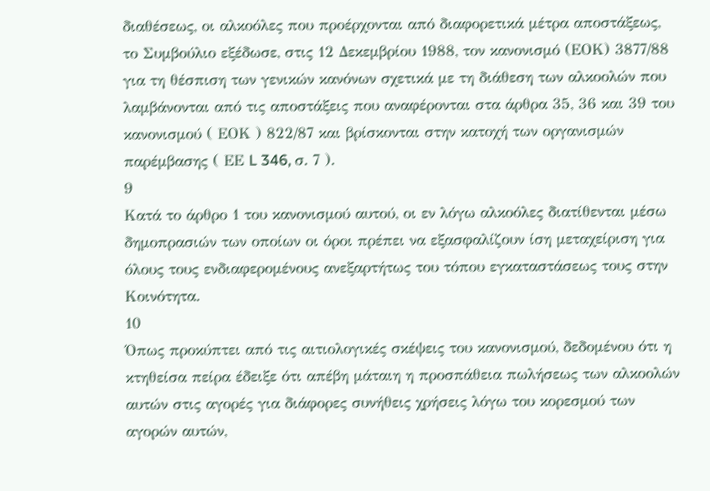διαθέσεως, οι αλκοόλες που προέρχονται από διαφορετικά μέτρα αποστάξεως, το Συμβούλιο εξέδωσε, στις 12 Δεκεμβρίου 1988, τον κανονισμό (ΕΟΚ) 3877/88 για τη θέσπιση των γενικών κανόνων σχετικά με τη διάθεση των αλκοολών που λαμβάνονται από τις αποστάξεις που αναφέρονται στα άρθρα 35, 36 και 39 του κανονισμού ( ΕΟΚ ) 822/87 και βρίσκονται στην κατοχή των οργανισμών παρέμβασης ( ΕΕ L 346, σ. 7 ).
9
Κατά το άρθρο 1 του κανονισμού αυτού, οι εν λόγω αλκοόλες διατίθενται μέσω δημοπρασιών των οποίων οι όροι πρέπει να εξασφαλίζουν ίση μεταχείριση για όλους τους ενδιαφερομένους ανεξαρτήτως του τόπου εγκαταστάσεως τους στην Κοινότητα.
10
Όπως προκύπτει από τις αιτιολογικές σκέψεις του κανονισμού, δεδομένου ότι η κτηθείσα πείρα έδειξε ότι απέβη μάταιη η προσπάθεια πωλήσεως των αλκοολών αυτών στις αγορές για διάφορες συνήθεις χρήσεις λόγω του κορεσμού των αγορών αυτών,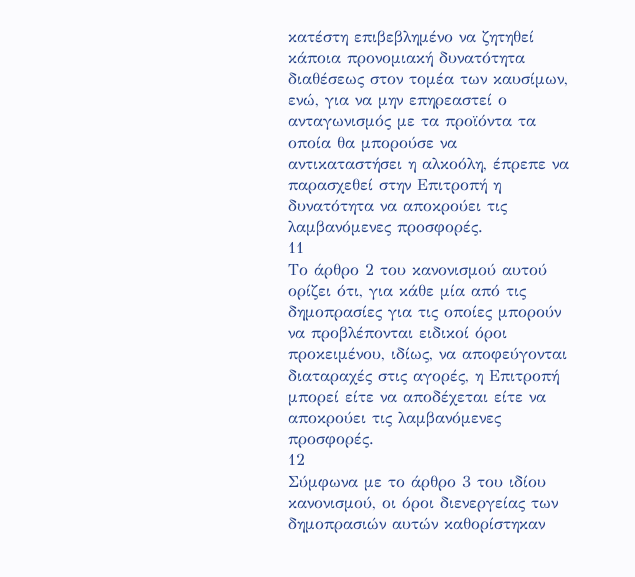κατέστη επιβεβλημένο να ζητηθεί κάποια προνομιακή δυνατότητα διαθέσεως στον τομέα των καυσίμων, ενώ, για να μην επηρεαστεί ο ανταγωνισμός με τα προϊόντα τα οποία θα μπορούσε να αντικαταστήσει η αλκοόλη, έπρεπε να παρασχεθεί στην Επιτροπή η δυνατότητα να αποκρούει τις λαμβανόμενες προσφορές.
11
Το άρθρο 2 του κανονισμού αυτού ορίζει ότι, για κάθε μία από τις δημοπρασίες για τις οποίες μπορούν να προβλέπονται ειδικοί όροι προκειμένου, ιδίως, να αποφεύγονται διαταραχές στις αγορές, η Επιτροπή μπορεί είτε να αποδέχεται είτε να αποκρούει τις λαμβανόμενες προσφορές.
12
Σύμφωνα με το άρθρο 3 του ιδίου κανονισμού, οι όροι διενεργείας των δημοπρασιών αυτών καθορίστηκαν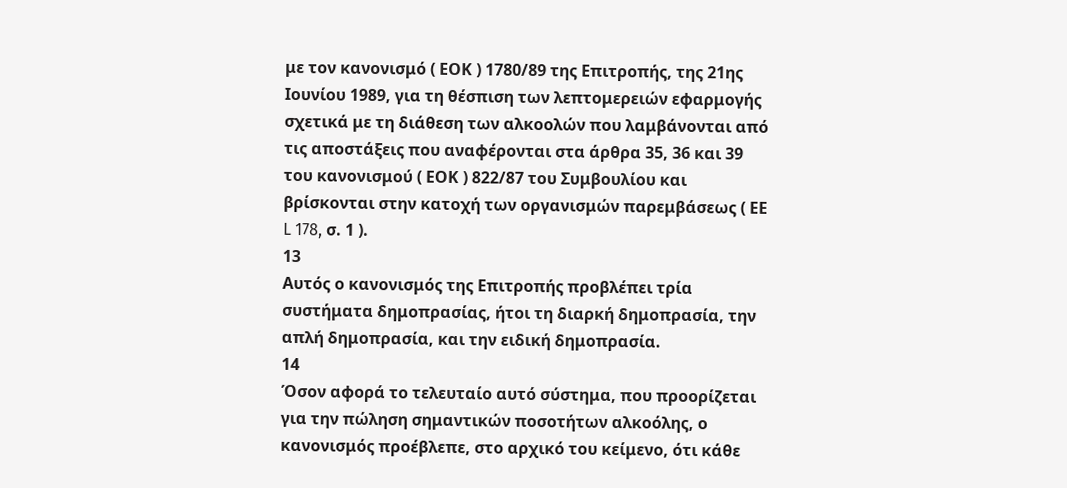με τον κανονισμό ( ΕΟΚ ) 1780/89 της Επιτροπής, της 21ης Ιουνίου 1989, για τη θέσπιση των λεπτομερειών εφαρμογής σχετικά με τη διάθεση των αλκοολών που λαμβάνονται από τις αποστάξεις που αναφέρονται στα άρθρα 35, 36 και 39 του κανονισμού ( ΕΟΚ ) 822/87 του Συμβουλίου και βρίσκονται στην κατοχή των οργανισμών παρεμβάσεως ( ΕΕ L 178, σ. 1 ).
13
Αυτός ο κανονισμός της Επιτροπής προβλέπει τρία συστήματα δημοπρασίας, ήτοι τη διαρκή δημοπρασία, την απλή δημοπρασία, και την ειδική δημοπρασία.
14
Όσον αφορά το τελευταίο αυτό σύστημα, που προορίζεται για την πώληση σημαντικών ποσοτήτων αλκοόλης, ο κανονισμός προέβλεπε, στο αρχικό του κείμενο, ότι κάθε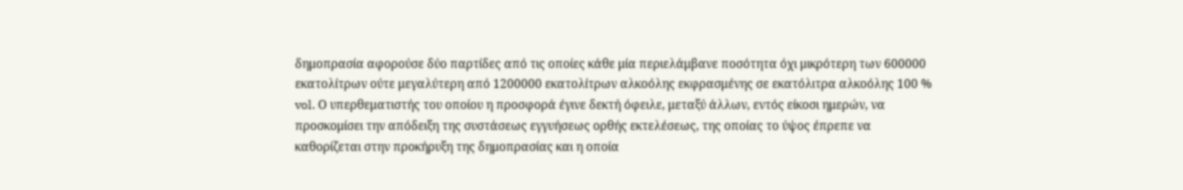δημοπρασία αφορούσε δύο παρτίδες από τις οποίες κάθε μία περιελάμβανε ποσότητα όχι μικρότερη των 600000 εκατολίτρων ούτε μεγαλύτερη από 1200000 εκατολίτρων αλκοόλης εκφρασμένης σε εκατόλιτρα αλκοόλης 100 % vol. Ο υπερθεματιστής του οποίου η προσφορά έγινε δεκτή όφειλε, μεταξύ άλλων, εντός είκοσι ημερών, να προσκομίσει την απόδειξη της συστάσεως εγγυήσεως ορθής εκτελέσεως, της οποίας το ύψος έπρεπε να καθορίζεται στην προκήρυξη της δημοπρασίας και η οποία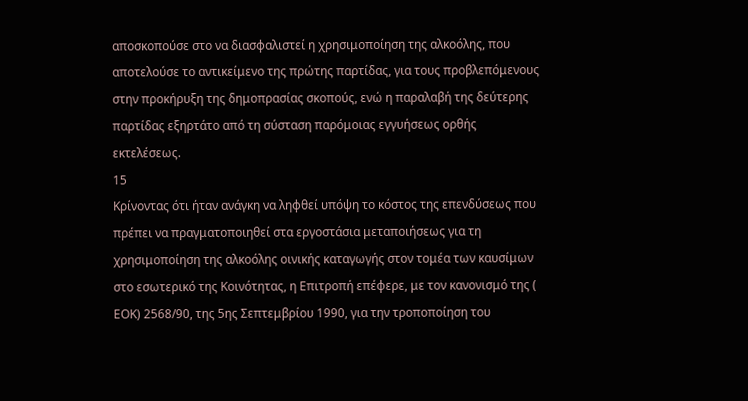αποσκοπούσε στο να διασφαλιστεί η χρησιμοποίηση της αλκοόλης, που αποτελούσε το αντικείμενο της πρώτης παρτίδας, για τους προβλεπόμενους στην προκήρυξη της δημοπρασίας σκοπούς, ενώ η παραλαβή της δεύτερης παρτίδας εξηρτάτο από τη σύσταση παρόμοιας εγγυήσεως ορθής εκτελέσεως.
15
Κρίνοντας ότι ήταν ανάγκη να ληφθεί υπόψη το κόστος της επενδύσεως που πρέπει να πραγματοποιηθεί στα εργοστάσια μεταποιήσεως για τη χρησιμοποίηση της αλκοόλης οινικής καταγωγής στον τομέα των καυσίμων στο εσωτερικό της Κοινότητας, η Επιτροπή επέφερε, με τον κανονισμό της ( ΕΟΚ) 2568/90, της 5ης Σεπτεμβρίου 1990, για την τροποποίηση του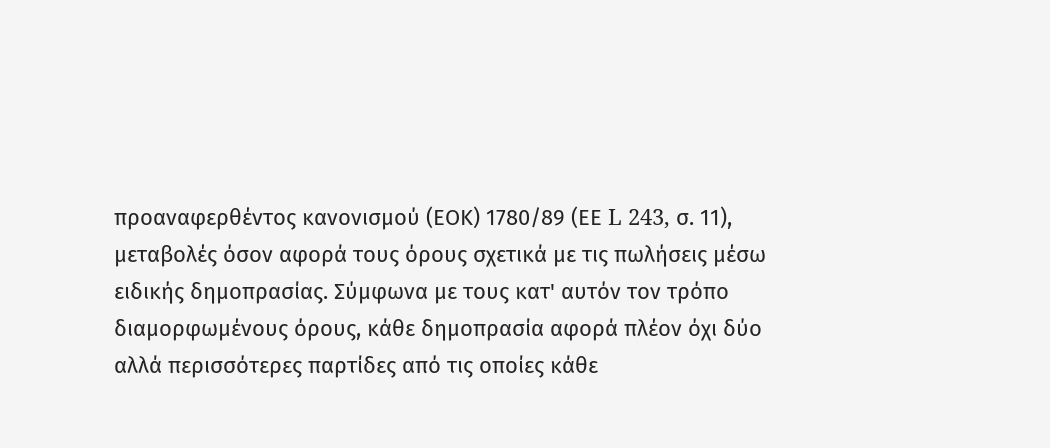προαναφερθέντος κανονισμού (ΕΟΚ) 1780/89 (ΕΕ L 243, σ. 11), μεταβολές όσον αφορά τους όρους σχετικά με τις πωλήσεις μέσω ειδικής δημοπρασίας. Σύμφωνα με τους κατ' αυτόν τον τρόπο διαμορφωμένους όρους, κάθε δημοπρασία αφορά πλέον όχι δύο αλλά περισσότερες παρτίδες από τις οποίες κάθε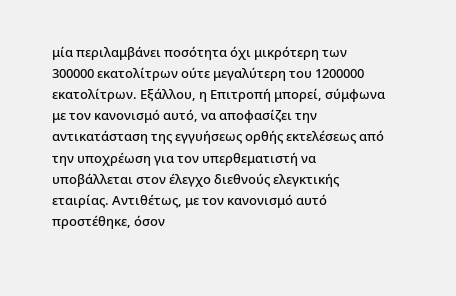μία περιλαμβάνει ποσότητα όχι μικρότερη των 300000 εκατολίτρων ούτε μεγαλύτερη του 1200000 εκατολίτρων. Εξάλλου, η Επιτροπή μπορεί, σύμφωνα με τον κανονισμό αυτό, να αποφασίζει την αντικατάσταση της εγγυήσεως ορθής εκτελέσεως από την υποχρέωση για τον υπερθεματιστή να υποβάλλεται στον έλεγχο διεθνούς ελεγκτικής εταιρίας. Αντιθέτως, με τον κανονισμό αυτό προστέθηκε, όσον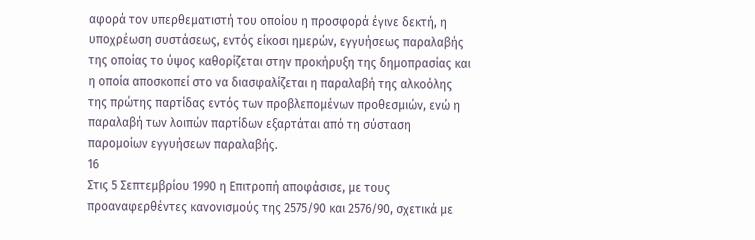αφορά τον υπερθεματιστή του οποίου η προσφορά έγινε δεκτή, η υποχρέωση συστάσεως, εντός είκοσι ημερών, εγγυήσεως παραλαβής της οποίας το ύψος καθορίζεται στην προκήρυξη της δημοπρασίας και η οποία αποσκοπεί στο να διασφαλίζεται η παραλαβή της αλκοόλης της πρώτης παρτίδας εντός των προβλεπομένων προθεσμιών, ενώ η παραλαβή των λοιπών παρτίδων εξαρτάται από τη σύσταση παρομοίων εγγυήσεων παραλαβής.
16
Στις 5 Σεπτεμβρίου 1990 η Επιτροπή αποφάσισε, με τους προαναφερθέντες κανονισμούς της 2575/90 και 2576/90, σχετικά με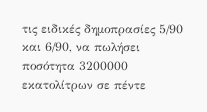τις ειδικές δημοπρασίες 5/90 και 6/90, να πωλήσει ποσότητα 3200000 εκατολίτρων σε πέντε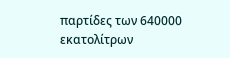παρτίδες των 640000 εκατολίτρων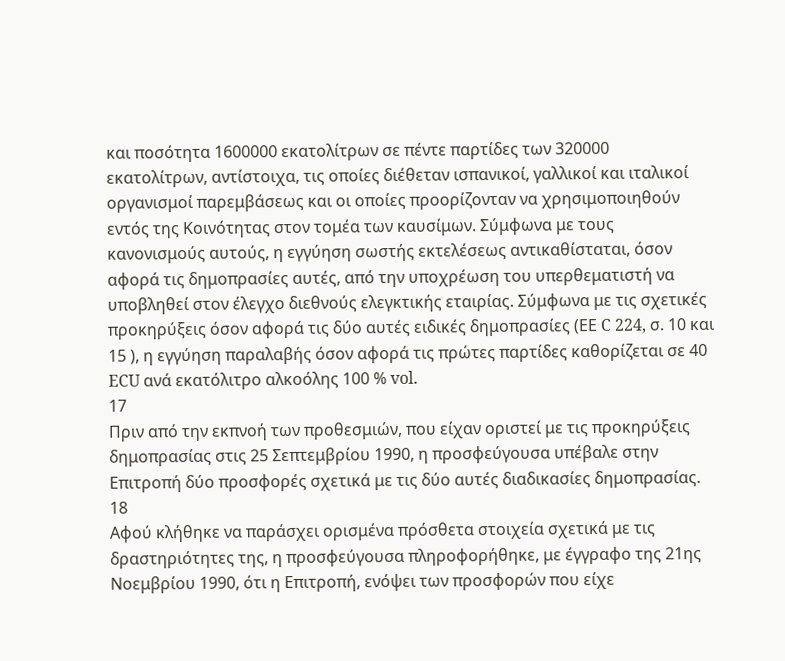και ποσότητα 1600000 εκατολίτρων σε πέντε παρτίδες των 320000 εκατολίτρων, αντίστοιχα, τις οποίες διέθεταν ισπανικοί, γαλλικοί και ιταλικοί οργανισμοί παρεμβάσεως και οι οποίες προορίζονταν να χρησιμοποιηθούν εντός της Κοινότητας στον τομέα των καυσίμων. Σύμφωνα με τους κανονισμούς αυτούς, η εγγύηση σωστής εκτελέσεως αντικαθίσταται, όσον αφορά τις δημοπρασίες αυτές, από την υποχρέωση του υπερθεματιστή να υποβληθεί στον έλεγχο διεθνούς ελεγκτικής εταιρίας. Σύμφωνα με τις σχετικές προκηρύξεις όσον αφορά τις δύο αυτές ειδικές δημοπρασίες (ΕΕ C 224, σ. 10 και 15 ), η εγγύηση παραλαβής όσον αφορά τις πρώτες παρτίδες καθορίζεται σε 40 ECU ανά εκατόλιτρο αλκοόλης 100 % vol.
17
Πριν από την εκπνοή των προθεσμιών, που είχαν οριστεί με τις προκηρύξεις δημοπρασίας στις 25 Σεπτεμβρίου 1990, η προσφεύγουσα υπέβαλε στην Επιτροπή δύο προσφορές σχετικά με τις δύο αυτές διαδικασίες δημοπρασίας.
18
Αφού κλήθηκε να παράσχει ορισμένα πρόσθετα στοιχεία σχετικά με τις δραστηριότητες της, η προσφεύγουσα πληροφορήθηκε, με έγγραφο της 21ης Νοεμβρίου 1990, ότι η Επιτροπή, ενόψει των προσφορών που είχε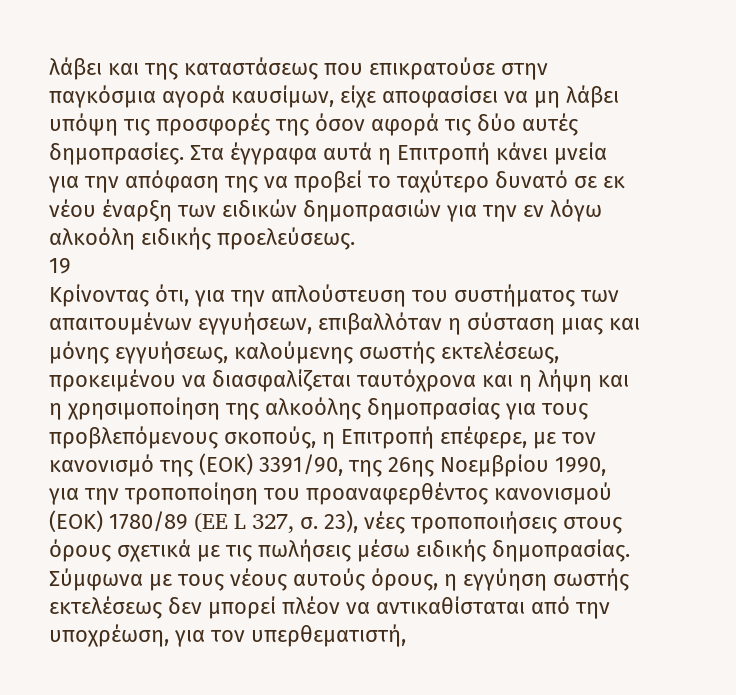λάβει και της καταστάσεως που επικρατούσε στην παγκόσμια αγορά καυσίμων, είχε αποφασίσει να μη λάβει υπόψη τις προσφορές της όσον αφορά τις δύο αυτές δημοπρασίες. Στα έγγραφα αυτά η Επιτροπή κάνει μνεία για την απόφαση της να προβεί το ταχύτερο δυνατό σε εκ νέου έναρξη των ειδικών δημοπρασιών για την εν λόγω αλκοόλη ειδικής προελεύσεως.
19
Κρίνοντας ότι, για την απλούστευση του συστήματος των απαιτουμένων εγγυήσεων, επιβαλλόταν η σύσταση μιας και μόνης εγγυήσεως, καλούμενης σωστής εκτελέσεως, προκειμένου να διασφαλίζεται ταυτόχρονα και η λήψη και η χρησιμοποίηση της αλκοόλης δημοπρασίας για τους προβλεπόμενους σκοπούς, η Επιτροπή επέφερε, με τον κανονισμό της (ΕΟΚ) 3391/90, της 26ης Νοεμβρίου 1990, για την τροποποίηση του προαναφερθέντος κανονισμού (ΕΟΚ) 1780/89 (EE L 327, σ. 23), νέες τροποποιήσεις στους όρους σχετικά με τις πωλήσεις μέσω ειδικής δημοπρασίας. Σύμφωνα με τους νέους αυτούς όρους, η εγγύηση σωστής εκτελέσεως δεν μπορεί πλέον να αντικαθίσταται από την υποχρέωση, για τον υπερθεματιστή,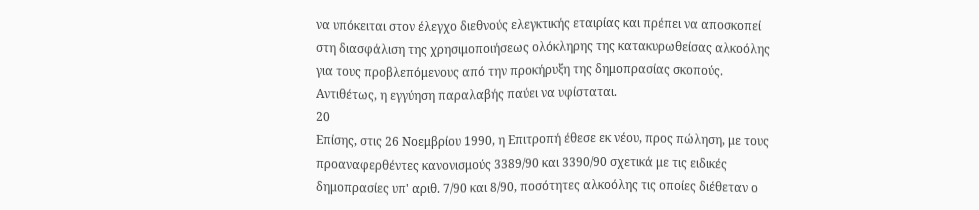να υπόκειται στον έλεγχο διεθνούς ελεγκτικής εταιρίας και πρέπει να αποσκοπεί στη διασφάλιση της χρησιμοποιήσεως ολόκληρης της κατακυρωθείσας αλκοόλης για τους προβλεπόμενους από την προκήρυξη της δημοπρασίας σκοπούς. Αντιθέτως, η εγγύηση παραλαβής παύει να υφίσταται.
20
Επίσης, στις 26 Νοεμβρίου 1990, η Επιτροπή έθεσε εκ νέου, προς πώληση, με τους προαναφερθέντες κανονισμούς 3389/90 και 3390/90 σχετικά με τις ειδικές δημοπρασίες υπ' αριθ. 7/90 και 8/90, ποσότητες αλκοόλης τις οποίες διέθεταν ο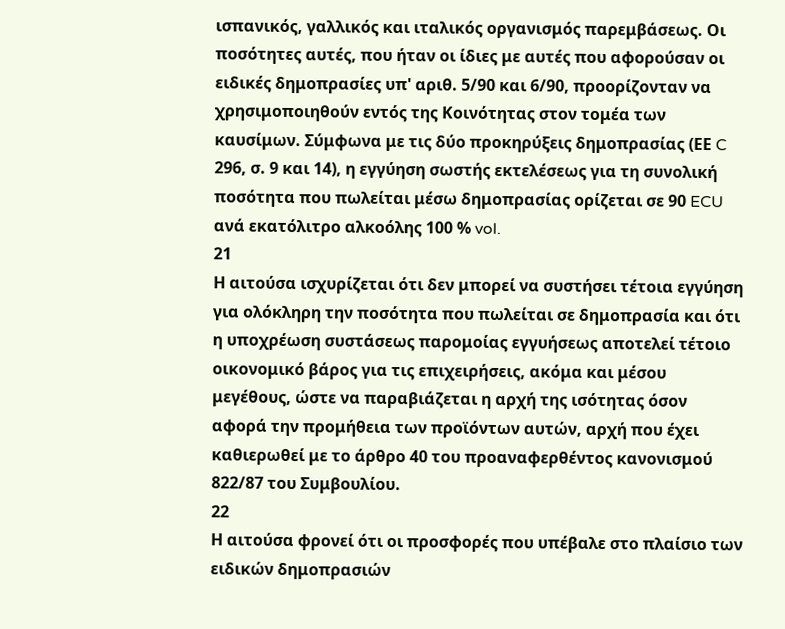ισπανικός, γαλλικός και ιταλικός οργανισμός παρεμβάσεως. Οι ποσότητες αυτές, που ήταν οι ίδιες με αυτές που αφορούσαν οι ειδικές δημοπρασίες υπ' αριθ. 5/90 και 6/90, προορίζονταν να χρησιμοποιηθούν εντός της Κοινότητας στον τομέα των καυσίμων. Σύμφωνα με τις δύο προκηρύξεις δημοπρασίας (ΕΕ C 296, σ. 9 και 14), η εγγύηση σωστής εκτελέσεως για τη συνολική ποσότητα που πωλείται μέσω δημοπρασίας ορίζεται σε 90 ECU ανά εκατόλιτρο αλκοόλης 100 % vol.
21
Η αιτούσα ισχυρίζεται ότι δεν μπορεί να συστήσει τέτοια εγγύηση για ολόκληρη την ποσότητα που πωλείται σε δημοπρασία και ότι η υποχρέωση συστάσεως παρομοίας εγγυήσεως αποτελεί τέτοιο οικονομικό βάρος για τις επιχειρήσεις, ακόμα και μέσου μεγέθους, ώστε να παραβιάζεται η αρχή της ισότητας όσον αφορά την προμήθεια των προϊόντων αυτών, αρχή που έχει καθιερωθεί με το άρθρο 40 του προαναφερθέντος κανονισμού 822/87 του Συμβουλίου.
22
Η αιτούσα φρονεί ότι οι προσφορές που υπέβαλε στο πλαίσιο των ειδικών δημοπρασιών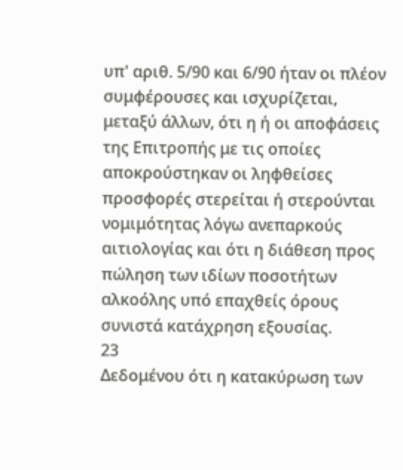υπ' αριθ. 5/90 και 6/90 ήταν οι πλέον συμφέρουσες και ισχυρίζεται, μεταξύ άλλων, ότι η ή οι αποφάσεις της Επιτροπής με τις οποίες αποκρούστηκαν οι ληφθείσες προσφορές στερείται ή στερούνται νομιμότητας λόγω ανεπαρκούς αιτιολογίας και ότι η διάθεση προς πώληση των ιδίων ποσοτήτων αλκοόλης υπό επαχθείς όρους συνιστά κατάχρηση εξουσίας.
23
Δεδομένου ότι η κατακύρωση των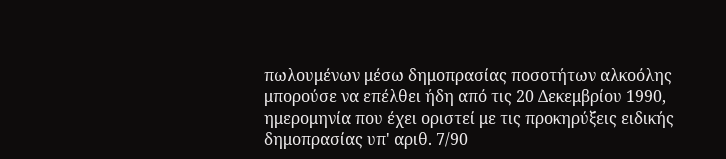πωλουμένων μέσω δημοπρασίας ποσοτήτων αλκοόλης μπορούσε να επέλθει ήδη από τις 20 Δεκεμβρίου 1990, ημερομηνία που έχει οριστεί με τις προκηρύξεις ειδικής δημοπρασίας υπ' αριθ. 7/90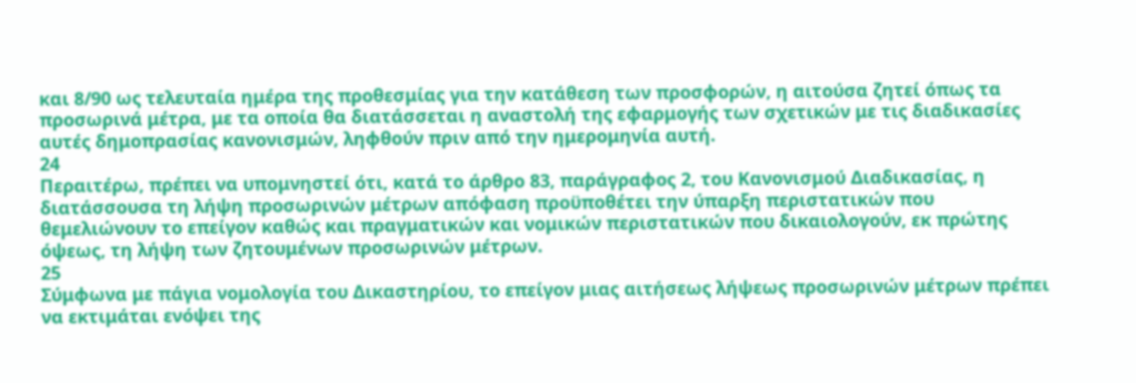και 8/90 ως τελευταία ημέρα της προθεσμίας για την κατάθεση των προσφορών, η αιτούσα ζητεί όπως τα προσωρινά μέτρα, με τα οποία θα διατάσσεται η αναστολή της εφαρμογής των σχετικών με τις διαδικασίες αυτές δημοπρασίας κανονισμών, ληφθούν πριν από την ημερομηνία αυτή.
24
Περαιτέρω, πρέπει να υπομνηστεί ότι, κατά το άρθρο 83, παράγραφος 2, του Κανονισμού Διαδικασίας, η διατάσσουσα τη λήψη προσωρινών μέτρων απόφαση προϋποθέτει την ύπαρξη περιστατικών που θεμελιώνουν το επείγον καθώς και πραγματικών και νομικών περιστατικών που δικαιολογούν, εκ πρώτης όψεως, τη λήψη των ζητουμένων προσωρινών μέτρων.
25
Σύμφωνα με πάγια νομολογία του Δικαστηρίου, το επείγον μιας αιτήσεως λήψεως προσωρινών μέτρων πρέπει να εκτιμάται ενόψει της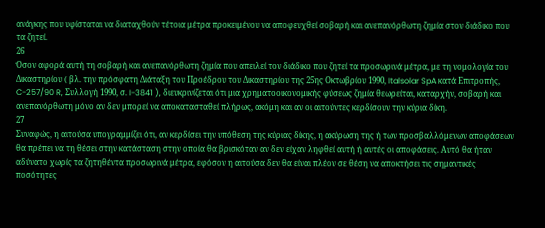ανάγκης που υφίσταται να διαταχθούν τέτοια μέτρα προκειμένου να αποφευχθεί σοβαρή και ανεπανόρθωτη ζημία στον διάδικο που τα ζητεί.
26
Όσον αφορά αυτή τη σοβαρή και ανεπανόρθωτη ζημία που απειλεί τον διάδικο που ζητεί τα προσωρινά μέτρα, με τη νομολογία του Δικαστηρίου ( βλ. την πρόσφατη Διάταξη του Προέδρου του Δικαστηρίου της 25ης Οκτωβρίου 1990, Italsolar SpA κατά Επιτροπής, C-257/90 R, Συλλογή 1990, σ. I-3841 ), διευκρινίζεται ότι μια χρηματοοικονομικής φύσεως ζημία θεωρείται, καταρχήν, σοβαρή και ανεπανόρθωτη μόνο αν δεν μπορεί να αποκατασταθεί πλήρως, ακόμη και αν οι αιτούντες κερδίσουν την κύρια δίκη.
27
Συναφώς, η αιτούσα υπογραμμίζει ότι, αν κερδίσει την υπόθεση της κύριας δίκης, η ακύρωση της ή των προσβαλλόμενων αποφάσεων θα πρέπει να τη θέσει στην κατάσταση στην οποία θα βρισκόταν αν δεν είχαν ληφθεί αυτή ή αυτές οι αποφάσεις. Αυτό θα ήταν αδύνατο χωρίς τα ζητηθέντα προσωρινά μέτρα, εφόσον η αιτούσα δεν θα είναι πλέον σε θέση να αποκτήσει τις σημαντικές ποσότητες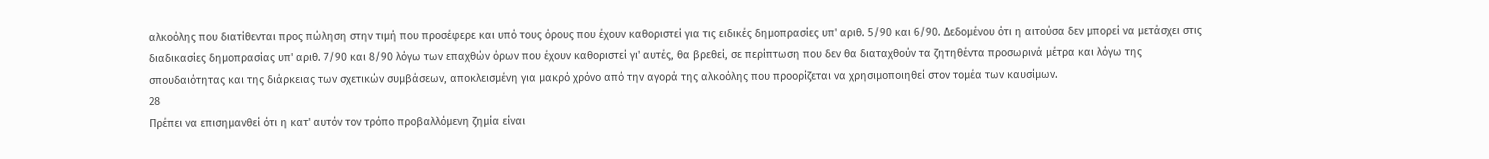αλκοόλης που διατίθενται προς πώληση στην τιμή που προσέφερε και υπό τους όρους που έχουν καθοριστεί για τις ειδικές δημοπρασίες υπ' αριθ. 5/90 και 6/90. Δεδομένου ότι η αιτούσα δεν μπορεί να μετάσχει στις διαδικασίες δημοπρασίας υπ' αριθ. 7/90 και 8/90 λόγω των επαχθών όρων που έχουν καθοριστεί γι' αυτές, θα βρεθεί, σε περίπτωση που δεν θα διαταχθούν τα ζητηθέντα προσωρινά μέτρα και λόγω της σπουδαιότητας και της διάρκειας των σχετικών συμβάσεων, αποκλεισμένη για μακρό χρόνο από την αγορά της αλκοόλης που προορίζεται να χρησιμοποιηθεί στον τομέα των καυσίμων.
28
Πρέπει να επισημανθεί ότι η κατ' αυτόν τον τρόπο προβαλλόμενη ζημία είναι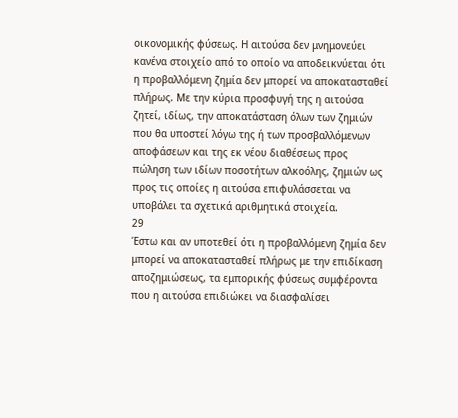οικονομικής φύσεως. Η αιτούσα δεν μνημονεύει κανένα στοιχείο από το οποίο να αποδεικνύεται ότι η προβαλλόμενη ζημία δεν μπορεί να αποκατασταθεί πλήρως. Με την κύρια προσφυγή της η αιτούσα ζητεί, ιδίως, την αποκατάσταση όλων των ζημιών που θα υποστεί λόγω της ή των προσβαλλόμενων αποφάσεων και της εκ νέου διαθέσεως προς πώληση των ιδίων ποσοτήτων αλκοόλης, ζημιών ως προς τις οποίες η αιτούσα επιφυλάσσεται να υποβάλει τα σχετικά αριθμητικά στοιχεία.
29
Έστω και αν υποτεθεί ότι η προβαλλόμενη ζημία δεν μπορεί να αποκατασταθεί πλήρως με την επιδίκαση αποζημιώσεως, τα εμπορικής φύσεως συμφέροντα που η αιτούσα επιδιώκει να διασφαλίσει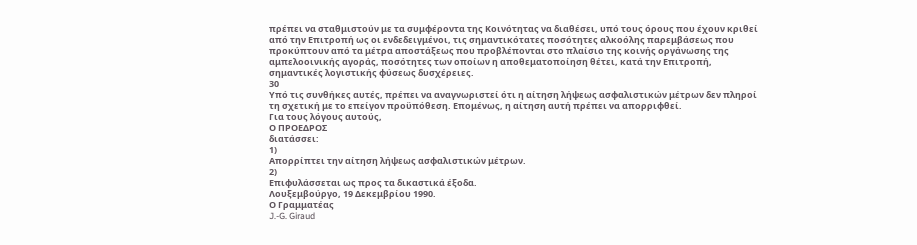πρέπει να σταθμιστούν με τα συμφέροντα της Κοινότητας να διαθέσει, υπό τους όρους που έχουν κριθεί από την Επιτροπή ως οι ενδεδειγμένοι, τις σημαντικότατες ποσότητες αλκοόλης παρεμβάσεως που προκύπτουν από τα μέτρα αποστάξεως που προβλέπονται στο πλαίσιο της κοινής οργάνωσης της αμπελοοινικής αγοράς, ποσότητες των οποίων η αποθεματοποίηση θέτει, κατά την Επιτροπή, σημαντικές λογιστικής φύσεως δυσχέρειες.
30
Υπό τις συνθήκες αυτές, πρέπει να αναγνωριστεί ότι η αίτηση λήψεως ασφαλιστικών μέτρων δεν πληροί τη σχετική με το επείγον προϋπόθεση. Επομένως, η αίτηση αυτή πρέπει να απορριφθεί.
Για τους λόγους αυτούς,
Ο ΠΡΟΕΔΡΟΣ
διατάσσει:
1)
Απορρίπτει την αίτηση λήψεως ασφαλιστικών μέτρων.
2)
Επιφυλάσσεται ως προς τα δικαστικά έξοδα.
Λουξεμβούργο, 19 Δεκεμβρίου 1990.
Ο Γραμματέας
J.-G. Giraud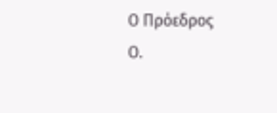Ο Πρόεδρος
Ο.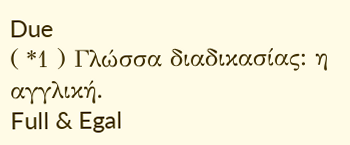Due
( *1 ) Γλώσσα διαδικασίας: η αγγλική.
Full & Egal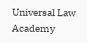Universal Law Academy